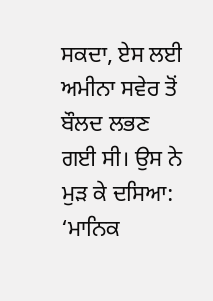ਸਕਦਾ, ਏਸ ਲਈ ਅਮੀਨਾ ਸਵੇਰ ਤੋਂ ਬੌਲਦ ਲਭਣ ਗਈ ਸੀ। ਉਸ ਨੇ ਮੁੜ ਕੇ ਦਸਿਆ:
‘ਮਾਨਿਕ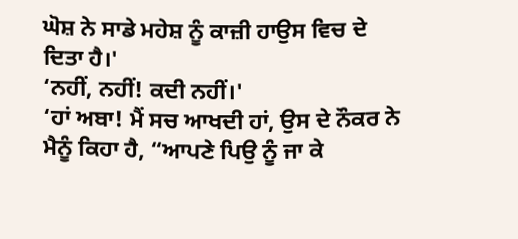ਘੋਸ਼ ਨੇ ਸਾਡੇ ਮਹੇਸ਼ ਨੂੰ ਕਾਜ਼ੀ ਹਾਉਸ ਵਿਚ ਦੇ ਦਿਤਾ ਹੈ।'
‘ਨਹੀਂ, ਨਹੀਂ! ਕਦੀ ਨਹੀਂ।'
‘ਹਾਂ ਅਬਾ! ਮੈਂ ਸਚ ਆਖਦੀ ਹਾਂ, ਉਸ ਦੇ ਨੌਕਰ ਨੇ ਮੈਨੂੰ ਕਿਹਾ ਹੈ, “ਆਪਣੇ ਪਿਉ ਨੂੰ ਜਾ ਕੇ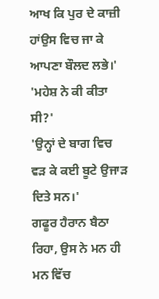ਆਖ ਕਿ ਪੁਰ ਦੇ ਕਾਜ਼ੀ ਹਾਂਉਸ ਵਿਚ ਜਾ ਕੇ ਆਪਣਾ ਬੌਲਦ ਲਭੇ।'
'ਮਹੇਸ਼ ਨੇ ਕੀ ਕੀਤਾ ਸੀ?'
'ਉਨ੍ਹਾਂ ਦੇ ਬਾਗ ਵਿਚ ਵੜ ਕੇ ਕਈ ਬੂਟੇ ਉਜਾੜ ਦਿਤੇ ਸਨ।'
ਗਫੂਰ ਹੈਰਾਨ ਬੈਠਾ ਰਿਹਾ, ਉਸ ਨੇ ਮਨ ਹੀ ਮਨ ਵਿੱਚ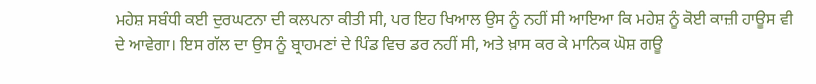ਮਹੇਸ਼ ਸਬੰਧੀ ਕਈ ਦੁਰਘਟਨਾ ਦੀ ਕਲਪਨਾ ਕੀਤੀ ਸੀ, ਪਰ ਇਹ ਖਿਆਲ ਉਸ ਨੂੰ ਨਹੀਂ ਸੀ ਆਇਆ ਕਿ ਮਹੇਸ਼ ਨੂੰ ਕੋਈ ਕਾਜ਼ੀ ਹਾਊਸ ਵੀ ਦੇ ਆਵੇਗਾ। ਇਸ ਗੱਲ ਦਾ ਉਸ ਨੂੰ ਬ੍ਰਾਹਮਣਾਂ ਦੇ ਪਿੰਡ ਵਿਚ ਡਰ ਨਹੀਂ ਸੀ, ਅਤੇ ਖ਼ਾਸ ਕਰ ਕੇ ਮਾਨਿਕ ਘੋਸ਼ ਗਊ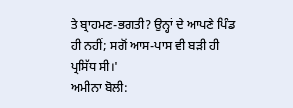ਤੇ ਬ੍ਰਾਹਮਣ-ਭਗਤੀ? ਉਨ੍ਹਾਂ ਦੇ ਆਪਣੇ ਪਿੰਡ ਹੀ ਨਹੀਂ; ਸਗੋਂ ਆਸ-ਪਾਸ ਵੀ ਬੜੀ ਹੀ ਪ੍ਰਸਿੱਧ ਸੀ।'
ਅਮੀਨਾ ਬੋਲੀ: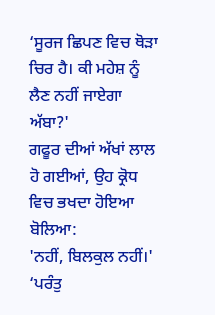‘ਸੂਰਜ ਛਿਪਣ ਵਿਚ ਥੋੜਾ ਚਿਰ ਹੈ। ਕੀ ਮਹੇਸ਼ ਨੂੰ ਲੈਣ ਨਹੀਂ ਜਾਏਗਾ ਅੱਬਾ?'
ਗਫੂਰ ਦੀਆਂ ਅੱਖਾਂ ਲਾਲ ਹੋ ਗਈਆਂ, ਉਹ ਕ੍ਰੋਧ ਵਿਚ ਭਖਦਾ ਹੋਇਆ ਬੋਲਿਆ:
'ਨਹੀਂ, ਬਿਲਕੁਲ ਨਹੀਂ।'
‘ਪਰੰਤੁ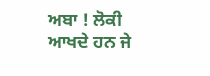ਅਬਾ ! ਲੋਕੀ ਆਖਦੇ ਹਨ ਜੇ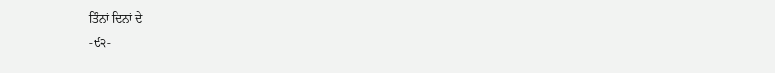ਤਿੰਨਾਂ ਦਿਨਾਂ ਦੇ
-੯੨-